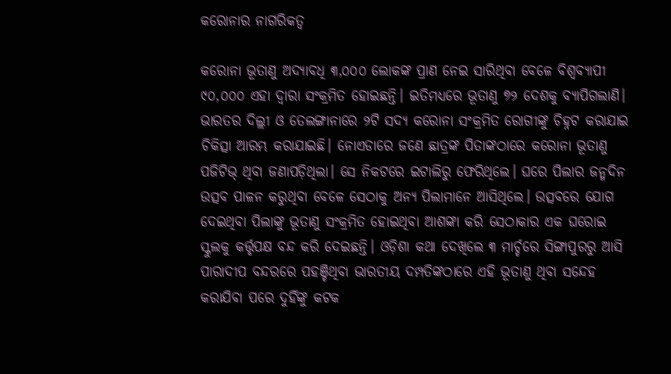କରୋନାର ନାଗରିକତ୍ୱ

କରୋନା ଭୂତାଣୁ ଅଦ୍ୟାବଧି ୩,୦୦୦ ଲୋକଙ୍କ ପ୍ରାଣ ନେଇ ସାରିଥିବା ବେଳେ ବିଶ୍ୱବ୍ୟାପୀ ୯୦,୦୦୦ ଏହା ଦ୍ୱାରା ସଂକ୍ରମିତ ହୋଇଛନ୍ତି। ଇତିମଧ୍ୟରେ ଭୂତାଣୁ ୭୨ ଦେଶକୁ ବ୍ୟାପିଗଲାଣି। ଭାରତର ଦିଲ୍ଲୀ ଓ ତେଲଙ୍ଗାନାରେ ୨ଟି ସଦ୍ୟ କରୋନା ସଂକ୍ରମିତ ରୋଗୀଙ୍କୁ ଚିହ୍ନଟ କରାଯାଇ ଚିକିତ୍ସା ଆରମ୍ଭ କରାଯାଇଛି। ନୋଏଡାରେ ଜଣେ ଛାତ୍ରଙ୍କ ପିତାଙ୍କଠାରେ କରୋନା ଭୂତାଣୁ ପଜିଟିଭ୍‌ ଥିବା ଜଣାପଡ଼ିଥିଲା। ସେ ନିକଟରେ ଇଟାଲିରୁ ଫେରିଥିଲେ। ଘରେ ପିଲାର ଜନ୍ମଦିନ ଉତ୍ସବ ପାଳନ କରୁଥିବା ବେଳେ ସେଠାକୁ ଅନ୍ୟ ପିଲାମାନେ ଆସିଥିଲେ। ଉତ୍ସବରେ ଯୋଗ ଦେଇଥିବା ପିଲାଙ୍କୁ ଭୂତାଣୁ ସଂକ୍ରମିତ ହୋଇଥିବା ଆଶଙ୍କା କରି ସେଠାକାର ଏକ ଘରୋଇ ସ୍କୁଲକୁ କର୍ତ୍ତୃପକ୍ଷ ବନ୍ଦ କରି ଦେଇଛନ୍ତି। ଓଡ଼ିଶା କଥା ଦେଖିଲେ ୩ ମାର୍ଚ୍ଚରେ ସିଙ୍ଗାପୁରରୁ ଆସି ପାରାଦୀପ ବନ୍ଦରରେ ପହଞ୍ଚିଥିବା ଭାରତୀୟ ଦମ୍ପତିଙ୍କଠାରେ ଏହି ଭୂତାଣୁ ଥିବା ସନ୍ଦେହ କରାଯିବା ପରେ ଦୁହିଁଙ୍କୁ କଟକ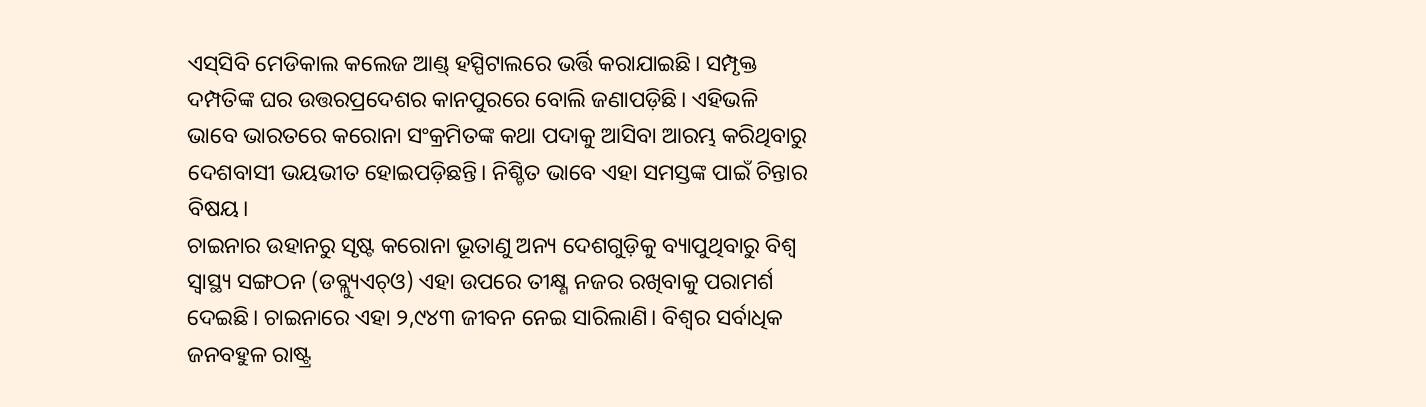ଏସ୍‌ସିବି ମେଡିକାଲ କଲେଜ ଆଣ୍ଡ୍‌ ହସ୍ପିଟାଲରେ ଭର୍ତ୍ତି କରାଯାଇଛି। ସମ୍ପୃକ୍ତ ଦମ୍ପତିଙ୍କ ଘର ଉତ୍ତରପ୍ରଦେଶର କାନପୁରରେ ବୋଲି ଜଣାପଡ଼ିଛି। ଏହିଭଳି ଭାବେ ଭାରତରେ କରୋନା ସଂକ୍ରମିତଙ୍କ କଥା ପଦାକୁ ଆସିବା ଆରମ୍ଭ କରିଥିବାରୁ ଦେଶବାସୀ ଭୟଭୀତ ହୋଇପଡ଼ିଛନ୍ତି। ନିଶ୍ଚିତ ଭାବେ ଏହା ସମସ୍ତଙ୍କ ପାଇଁ ଚିନ୍ତାର ବିଷୟ।
ଚାଇନାର ଉହାନରୁ ସୃଷ୍ଟ କରୋନା ଭୂତାଣୁ ଅନ୍ୟ ଦେଶଗୁଡ଼ିକୁ ବ୍ୟାପୁଥିବାରୁ ବିଶ୍ୱ ସ୍ବାସ୍ଥ୍ୟ ସଙ୍ଗଠନ (ଡବ୍ଲ୍ୟୁଏଚ୍‌ଓ) ଏହା ଉପରେ ତୀକ୍ଷ୍ଣ ନଜର ରଖିବାକୁ ପରାମର୍ଶ ଦେଇଛି। ଚାଇନାରେ ଏହା ୨,୯୪୩ ଜୀବନ ନେଇ ସାରିଲାଣି। ବିଶ୍ୱର ସର୍ବାଧିକ ଜନବହୁଳ ରାଷ୍ଟ୍ର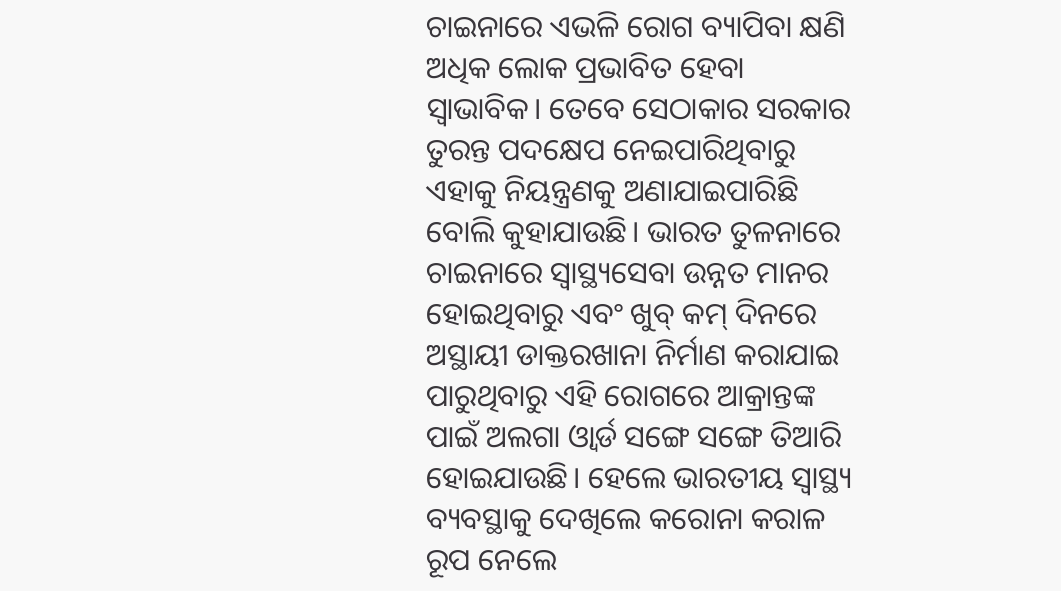ଚାଇନାରେ ଏଭଳି ରୋଗ ବ୍ୟାପିବା କ୍ଷଣି ଅଧିକ ଲୋକ ପ୍ରଭାବିତ ହେବା ସ୍ବାଭାବିକ। ତେବେ ସେଠାକାର ସରକାର ତୁରନ୍ତ ପଦକ୍ଷେପ ନେଇପାରିଥିବାରୁ ଏହାକୁ ନିୟନ୍ତ୍ରଣକୁ ଅଣାଯାଇପାରିଛି ବୋଲି କୁହାଯାଉଛି। ଭାରତ ତୁଳନାରେ ଚାଇନାରେ ସ୍ବାସ୍ଥ୍ୟସେବା ଉନ୍ନତ ମାନର ହୋଇଥିବାରୁ ଏବଂ ଖୁବ୍‌ କମ୍‌ ଦିନରେ ଅସ୍ଥାୟୀ ଡାକ୍ତରଖାନା ନିର୍ମାଣ କରାଯାଇ ପାରୁଥିବାରୁ ଏହି ରୋଗରେ ଆକ୍ରାନ୍ତଙ୍କ ପାଇଁ ଅଲଗା ଓ୍ବାର୍ଡ ସଙ୍ଗେ ସଙ୍ଗେ ତିଆରି ହୋଇଯାଉଛି। ହେଲେ ଭାରତୀୟ ସ୍ବାସ୍ଥ୍ୟ ବ୍ୟବସ୍ଥାକୁ ଦେଖିଲେ କରୋନା କରାଳ ରୂପ ନେଲେ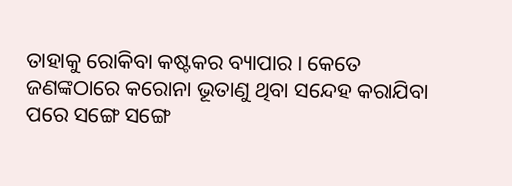ତାହାକୁ ରୋକିବା କଷ୍ଟକର ବ୍ୟାପାର। କେତେ ଜଣଙ୍କଠାରେ କରୋନା ଭୂତାଣୁ ଥିବା ସନ୍ଦେହ କରାଯିବା ପରେ ସଙ୍ଗେ ସଙ୍ଗେ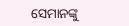ସେମାନଙ୍କୁ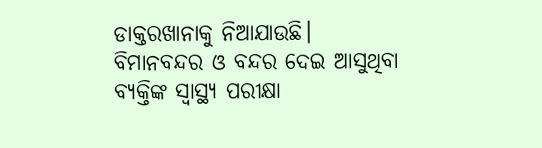ଡାକ୍ତରଖାନାକୁ ନିଆଯାଉଛି। ବିମାନବନ୍ଦର ଓ ବନ୍ଦର ଦେଇ ଆସୁଥିବା ବ୍ୟକ୍ତିଙ୍କ ସ୍ବାସ୍ଥ୍ୟ ପରୀକ୍ଷା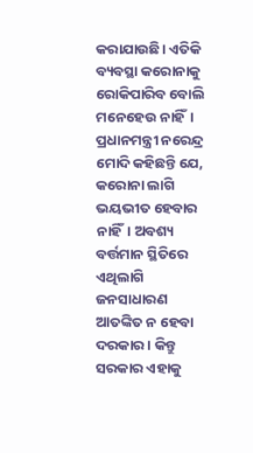କରାଯାଉଛି। ଏତିକି ବ୍ୟବସ୍ଥା କରୋନାକୁ ରୋକିପାରିବ ବୋଲି ମନେହେଉ ନାହିଁ। ପ୍ରଧାନମନ୍ତ୍ରୀ ନରେନ୍ଦ୍ର ମୋଦି କହିଛନ୍ତି ଯେ, କରୋନା ଲାଗି ଭୟଭୀତ ହେବାର ନାହିଁ। ଅବଶ୍ୟ ବର୍ତ୍ତମାନ ସ୍ଥିତିରେ ଏଥିଲାଗି ଜନସାଧାରଣ ଆତଙ୍କିତ ନ ହେବା ଦରକାର। କିନ୍ତୁ ସରକାର ଏହାକୁ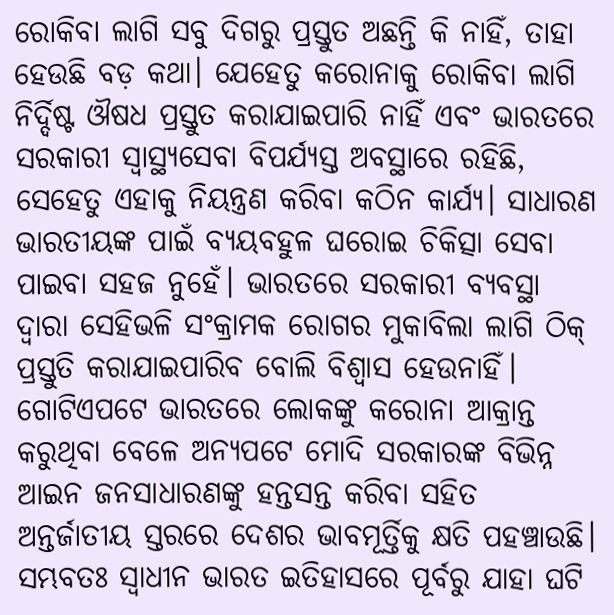ରୋକିବା ଲାଗି ସବୁ ଦିଗରୁ ପ୍ରସ୍ତୁତ ଅଛନ୍ତି କି ନାହିଁ, ତାହା ହେଉଛି ବଡ଼ କଥା। ଯେହେତୁ କରୋନାକୁ ରୋକିବା ଲାଗି ନିର୍ଦ୍ଦିଷ୍ଟ ଔଷଧ ପ୍ରସ୍ତୁତ କରାଯାଇପାରି ନାହିଁ ଏବଂ ଭାରତରେ ସରକାରୀ ସ୍ବାସ୍ଥ୍ୟସେବା ବିପର୍ଯ୍ୟସ୍ତ ଅବସ୍ଥାରେ ରହିଛି, ସେହେତୁ ଏହାକୁ ନିୟନ୍ତ୍ରଣ କରିବା କଠିନ କାର୍ଯ୍ୟ। ସାଧାରଣ ଭାରତୀୟଙ୍କ ପାଇଁ ବ୍ୟୟବହୁଳ ଘରୋଇ ଚିକିତ୍ସା ସେବା ପାଇବା ସହଜ ନୁହେଁ। ଭାରତରେ ସରକାରୀ ବ୍ୟବସ୍ଥା ଦ୍ୱାରା ସେହିଭଳି ସଂକ୍ରାମକ ରୋଗର ମୁକାବିଲା ଲାଗି ଠିକ୍‌ ପ୍ରସ୍ତୁତି କରାଯାଇପାରିବ ବୋଲି ବିଶ୍ୱାସ ହେଉନାହିଁ।
ଗୋଟିଏପଟେ ଭାରତରେ ଲୋକଙ୍କୁ କରୋନା ଆକ୍ରାନ୍ତ କରୁଥିବା ବେଳେ ଅନ୍ୟପଟେ ମୋଦି ସରକାରଙ୍କ ବିଭିନ୍ନ ଆଇନ ଜନସାଧାରଣଙ୍କୁ ହନ୍ତସନ୍ତ କରିବା ସହିତ ଅନ୍ତର୍ଜାତୀୟ ସ୍ତରରେ ଦେଶର ଭାବମୂର୍ତ୍ତିକୁ କ୍ଷତି ପହଞ୍ଚାଉଛି। ସମ୍ଭବତଃ ସ୍ବାଧୀନ ଭାରତ ଇତିହାସରେ ପୂର୍ବରୁ ଯାହା ଘଟି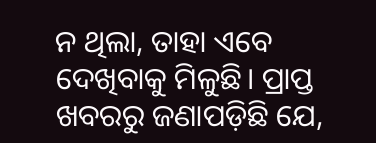ନ ଥିଲା, ତାହା ଏବେ ଦେଖିବାକୁ ମିଳୁଛି। ପ୍ରାପ୍ତ ଖବରରୁ ଜଣାପଡ଼ିଛି ଯେ,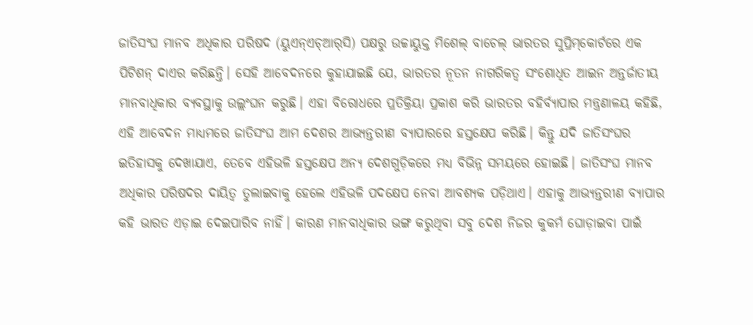ଜାତିସଂଘ ମାନବ ଅଧିକାର ପରିଷଦ (ୟୁଏନ୍‌ଏଚ୍‌ଆର୍‌ସି) ପକ୍ଷରୁ ଉଚ୍ଚାୟୁକ୍ତ ମିଶେଲ୍‌ ବାଚେଲ୍‌ ଭାରତର ସୁପ୍ରିମ୍‌କୋର୍ଟରେ ଏକ ପିଟିଶନ୍‌ ଦାଏର କରିଛନ୍ତି। ସେହି ଆବେଦନରେ କୁହାଯାଇଛି ଯେ, ଭାରତର ନୂତନ ନାଗରିକତ୍ୱ ସଂଶୋଧିତ ଆଇନ ଅନ୍ତର୍ଜାତୀୟ ମାନବାଧିକାର ବ୍ୟବସ୍ଥାକୁ ଉଲ୍ଲଂଘନ କରୁଛି। ଏହା ବିରୋଧରେ ପ୍ରତିକ୍ରିୟା ପ୍ରକାଶ କରି ଭାରତର ବହିର୍ବ୍ୟାପାର ମନ୍ତ୍ରଣାଳୟ କହିଛି, ଏହି ଆବେଦନ ମାଧ୍ୟମରେ ଜାତିସଂଘ ଆମ ଦେଶର ଆଭ୍ୟନ୍ତରୀଣ ବ୍ୟାପାରରେ ହସ୍ତକ୍ଷେପ କରିଛି। କିନ୍ତୁ ଯଦି ଜାତିସଂଘର ଇତିହାସକୁ ଦେଖାଯାଏ, ତେବେ ଏହିଭଳି ହସ୍ତକ୍ଷେପ ଅନ୍ୟ ଦେଶଗୁଡ଼ିକରେ ମଧ୍ୟ ବିଭିନ୍ନ ସମୟରେ ହୋଇଛି। ଜାତିସଂଘ ମାନବ ଅଧିକାର ପରିଷଦର ଦାୟିତ୍ୱ ତୁଲାଇବାକୁ ହେଲେ ଏହିଭଳି ପଦକ୍ଷେପ ନେବା ଆବଶ୍ୟକ ପଡ଼ିଥାଏ। ଏହାକୁ ଆଭ୍ୟନ୍ତରୀଣ ବ୍ୟାପାର କହି ଭାରତ ଏଡ଼ାଇ ଦେଇପାରିବ ନାହିଁ। କାରଣ ମାନବାଧିକାର ଭଙ୍ଗ କରୁଥିବା ସବୁ ଦେଶ ନିଜର କୁକର୍ମ ଘୋଡ଼ାଇବା ପାଇଁ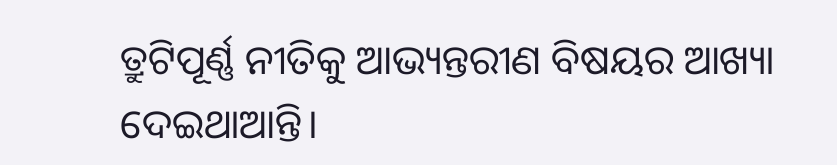ତ୍ରୁଟିପୂର୍ଣ୍ଣ ନୀତିକୁ ଆଭ୍ୟନ୍ତରୀଣ ବିଷୟର ଆଖ୍ୟା ଦେଇଥାଆନ୍ତି।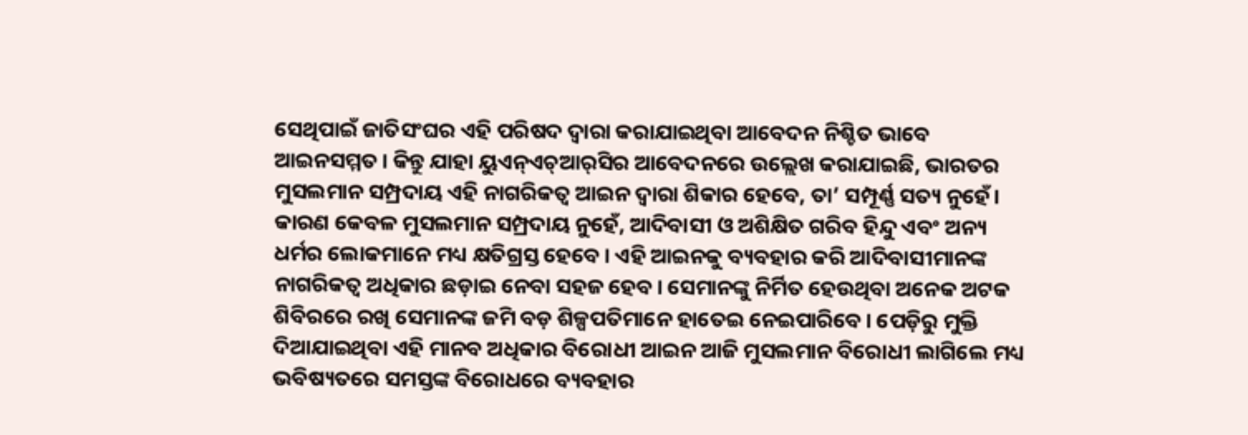ସେଥିପାଇଁ ଜାତିସଂଘର ଏହି ପରିଷଦ ଦ୍ୱାରା କରାଯାଇଥିବା ଆବେଦନ ନିଶ୍ଚିତ ଭାବେ ଆଇନସମ୍ମତ। କିନ୍ତୁ ଯାହା ୟୁଏନ୍‌ଏଚ୍‌ଆର୍‌ସିର ଆବେଦନରେ ଉଲ୍ଲେଖ କରାଯାଇଛି, ଭାରତର ମୁସଲମାନ ସମ୍ପ୍ରଦାୟ ଏହି ନାଗରିକତ୍ୱ ଆଇନ ଦ୍ୱାରା ଶିକାର ହେବେ, ତା’ ସମ୍ପୂର୍ଣ୍ଣ ସତ୍ୟ ନୁହେଁ। କାରଣ କେବଳ ମୁସଲମାନ ସମ୍ପ୍ରଦାୟ ନୁହେଁ, ଆଦିବାସୀ ଓ ଅଶିକ୍ଷିତ ଗରିବ ହିନ୍ଦୁ ଏବଂ ଅନ୍ୟ ଧର୍ମର ଲୋକମାନେ ମଧ୍ୟ କ୍ଷତିଗ୍ରସ୍ତ ହେବେ। ଏହି ଆଇନକୁ ବ୍ୟବହାର କରି ଆଦିବାସୀମାନଙ୍କ ନାଗରିକତ୍ୱ ଅଧିକାର ଛଡ଼ାଇ ନେବା ସହଜ ହେବ। ସେମାନଙ୍କୁ ନିର୍ମିତ ହେଉଥିବା ଅନେକ ଅଟକ ଶିବିରରେ ରଖି ସେମାନଙ୍କ ଜମି ବଡ଼ ଶିଳ୍ପପତିମାନେ ହାତେଇ ନେଇପାରିବେ। ପେଡ଼ିରୁ ମୁକ୍ତି ଦିଆଯାଇଥିବା ଏହି ମାନବ ଅଧିକାର ବିରୋଧୀ ଆଇନ ଆଜି ମୁସଲମାନ ବିରୋଧୀ ଲାଗିଲେ ମଧ୍ୟ ଭବିଷ୍ୟତରେ ସମସ୍ତଙ୍କ ବିରୋଧରେ ବ୍ୟବହାର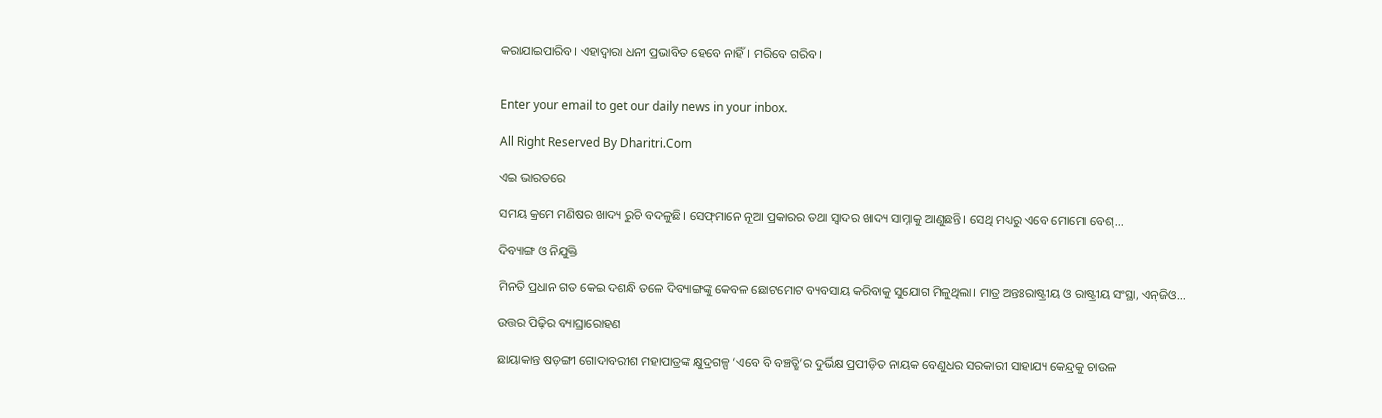କରାଯାଇପାରିବ। ଏହାଦ୍ୱାରା ଧନୀ ପ୍ରଭାବିତ ହେବେ ନାହିଁ। ମରିବେ ଗରିବ।


Enter your email to get our daily news in your inbox.

All Right Reserved By Dharitri.Com

ଏଇ ଭାରତରେ

ସମୟ କ୍ରମେ ମଣିଷର ଖାଦ୍ୟ ରୁଚି ବଦଳୁଛି। ସେଫ୍‌ମାନେ ନୂଆ ପ୍ରକାରର ତଥା ସ୍ବାଦର ଖାଦ୍ୟ ସାମ୍ନାକୁ ଆଣୁଛନ୍ତି। ସେଥି ମଧ୍ୟରୁ ଏବେ ମୋମୋ ବେଶ୍‌...

ଦିବ୍ୟାଙ୍ଗ ଓ ନିଯୁକ୍ତି

ମିନତି ପ୍ରଧାନ ଗତ କେଇ ଦଶନ୍ଧି ତଳେ ଦିବ୍ୟାଙ୍ଗଙ୍କୁ କେବଳ ଛୋଟମୋଟ ବ୍ୟବସାୟ କରିବାକୁ ସୁଯୋଗ ମିଳୁଥିଲା। ମାତ୍ର ଅନ୍ତଃରାଷ୍ଟ୍ରୀୟ ଓ ରାଷ୍ଟ୍ରୀୟ ସଂସ୍ଥା, ଏନ୍‌ଜିଓ...

ଉତ୍ତର ପିଢ଼ିର ବ୍ୟାଘ୍ରାରୋହଣ

ଛାୟାକାନ୍ତ ଷଡ଼ଙ୍ଗୀ ଗୋଦାବରୀଶ ମହାପାତ୍ରଙ୍କ କ୍ଷୁଦ୍ରଗଳ୍ପ ‘ଏବେ ବି ବଞ୍ଚତ୍ଛି’ର ଦୁର୍ଭିକ୍ଷ ପ୍ରପୀଡ଼ିତ ନାୟକ ବେଣୁଧର ସରକାରୀ ସାହାଯ୍ୟ କେନ୍ଦ୍ରକୁ ଚାଉଳ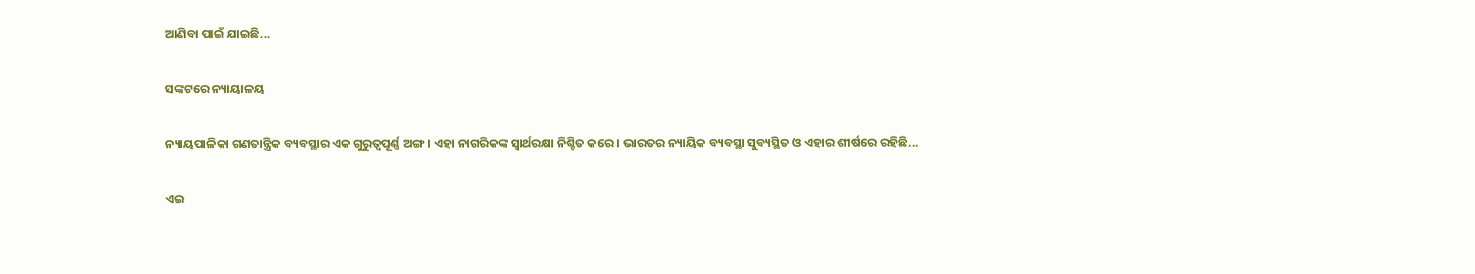ଆଣିବା ପାଇଁ ଯାଇଛି...

ସଙ୍କଟରେ ନ୍ୟାୟାଳୟ

ନ୍ୟାୟପାଳିକା ଗଣତାନ୍ତ୍ରିକ ବ୍ୟବସ୍ଥାର ଏକ ଗୁରୁତ୍ୱପୂର୍ଣ୍ଣ ଅଙ୍ଗ। ଏହା ନାଗରିକଙ୍କ ସ୍ବାର୍ଥରକ୍ଷା ନିଶ୍ଚିତ କରେ। ଭାରତର ନ୍ୟାୟିକ ବ୍ୟବସ୍ଥା ସୁବ୍ୟସ୍ଥିତ ଓ ଏହାର ଶୀର୍ଷରେ ରହିଛି...

ଏଇ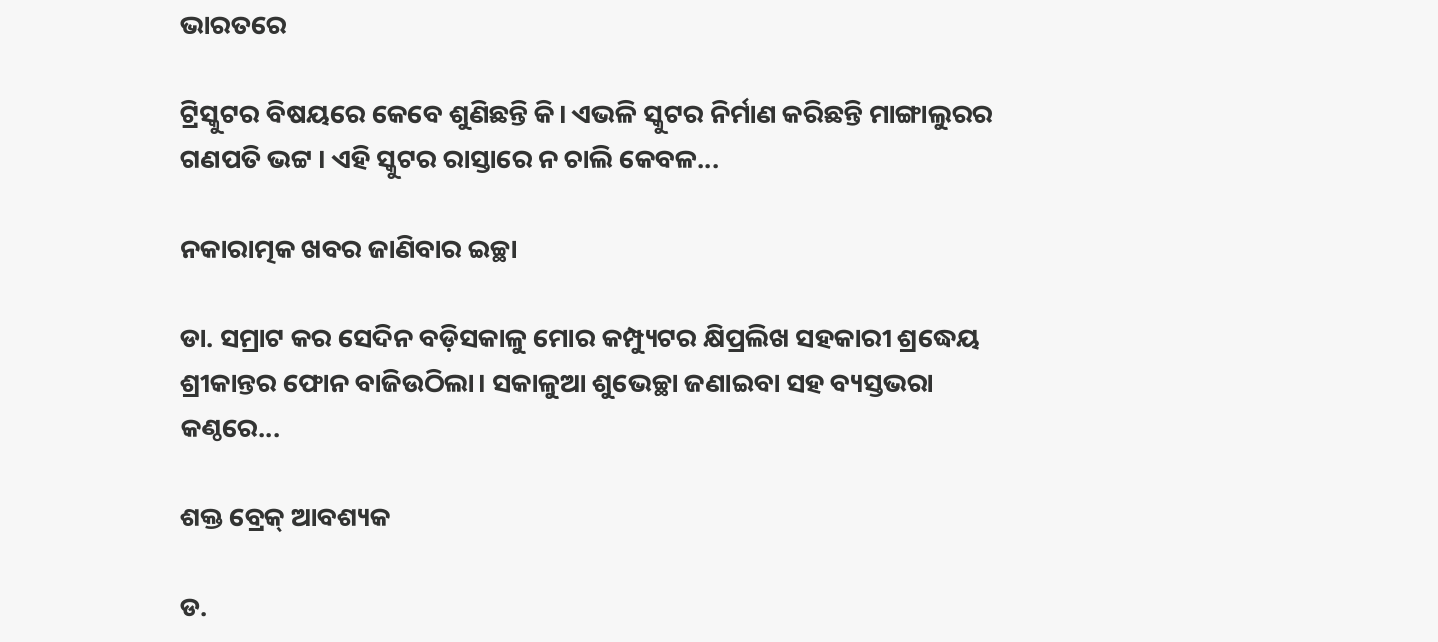ଭାରତରେ

ଟ୍ରିସ୍କୁଟର ବିଷୟରେ କେବେ ଶୁଣିଛନ୍ତି କି। ଏଭଳି ସ୍କୁଟର ନିର୍ମାଣ କରିଛନ୍ତି ମାଙ୍ଗାଲୁରର ଗଣପତି ଭଟ୍ଟ । ଏହି ସ୍କୁଟର ରାସ୍ତାରେ ନ ଚାଲି କେବଳ...

ନକାରାତ୍ମକ ଖବର ଜାଣିବାର ଇଚ୍ଛା

ଡା. ସମ୍ରାଟ କର ସେଦିନ ବଡ଼ିସକାଳୁ ମୋର କମ୍ପ୍ୟୁଟର କ୍ଷିପ୍ରଲିଖ ସହକାରୀ ଶ୍ରଦ୍ଧେୟ ଶ୍ରୀକାନ୍ତର ଫୋନ ବାଜିଉଠିଲା। ସକାଳୁଆ ଶୁଭେଚ୍ଛା ଜଣାଇବା ସହ ବ୍ୟସ୍ତଭରା କଣ୍ଠରେ...

ଶକ୍ତ ବ୍ରେକ୍‌ ଆବଶ୍ୟକ

ଡ.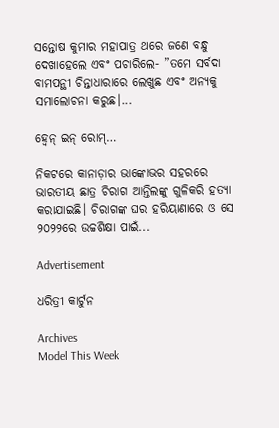ସନ୍ତୋଷ କୁମାର ମହାପାତ୍ର ଥରେ ଜଣେ ବନ୍ଧୁ ଦେଖାହେଲେ ଏବଂ ପଚାରିଲେ- ”ତମେ ସର୍ବଦା ବାମପନ୍ଥୀ ଚିନ୍ତାଧାରାରେ ଲେଖୁଛ ଏବଂ ଅନ୍ୟକୁ ସମାଲୋଚନା କରୁଛ।...

ହ୍ବେନ୍‌ ଇନ୍‌ ରୋମ୍‌…

ନିକଟରେ କାନାଡ଼ାର ଭାଙ୍କୋଭର ସହରରେ ଭାରତୀୟ ଛାତ୍ର ଚିରାଗ ଆନ୍ତିଲଙ୍କୁ ଗୁଳିକରି ହତ୍ୟା କରାଯାଇଛି। ଚିରାଗଙ୍କ ଘର ହରିୟାଣାରେ ଓ ସେ ୨୦୨୨ରେ ଉଚ୍ଚଶିକ୍ଷା ପାଇଁ...

Advertisement

ଧରିତ୍ରୀ କାର୍ଟୁନ

Archives
Model This Week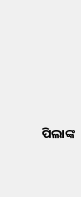ପିଲାଙ୍କ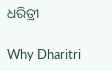ଧରିତ୍ରୀ

Why Dharitri